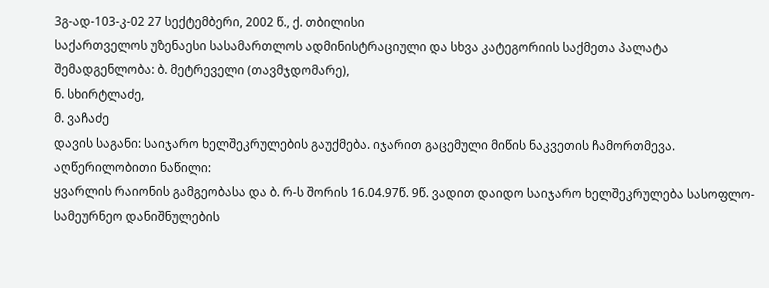3გ-ად-103-კ-02 27 სექტემბერი, 2002 წ., ქ. თბილისი
საქართველოს უზენაესი სასამართლოს ადმინისტრაციული და სხვა კატეგორიის საქმეთა პალატა
შემადგენლობა: ბ. მეტრეველი (თავმჯდომარე),
ნ. სხირტლაძე,
მ. ვაჩაძე
დავის საგანი: საიჯარო ხელშეკრულების გაუქმება. იჯარით გაცემული მიწის ნაკვეთის ჩამორთმევა.
აღწერილობითი ნაწილი:
ყვარლის რაიონის გამგეობასა და ბ. რ-ს შორის 16.04.97წ. 9წ. ვადით დაიდო საიჯარო ხელშეკრულება სასოფლო-სამეურნეო დანიშნულების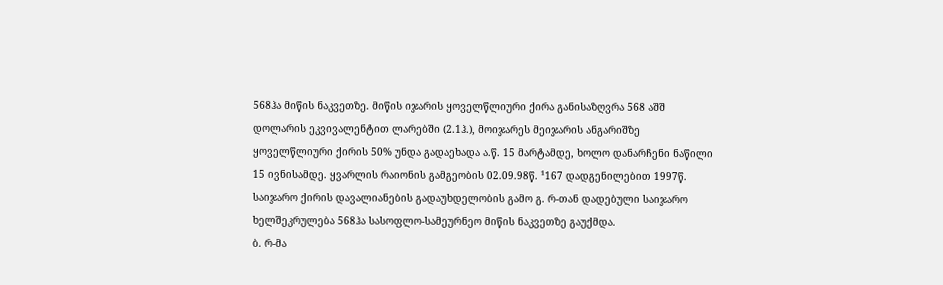568ჰა მიწის ნაკვეთზე. მიწის იჯარის ყოველწლიური ქირა განისაზღვრა 568 აშშ დოლარის ეკვივალენტით ლარებში (2.1ჰ.), მოიჯარეს მეიჯარის ანგარიშზე ყოველწლიური ქირის 50% უნდა გადაეხადა ა.წ. 15 მარტამდე, ხოლო დანარჩენი ნაწილი 15 ივნისამდე. ყვარლის რაიონის გამგეობის 02.09.98წ. ¹167 დადგენილებით 1997წ. საიჯარო ქირის დავალიანების გადაუხდელობის გამო გ. რ-თან დადებული საიჯარო ხელშეკრულება 568ჰა სასოფლო-სამეურნეო მიწის ნაკვეთზე გაუქმდა.
ბ. რ-მა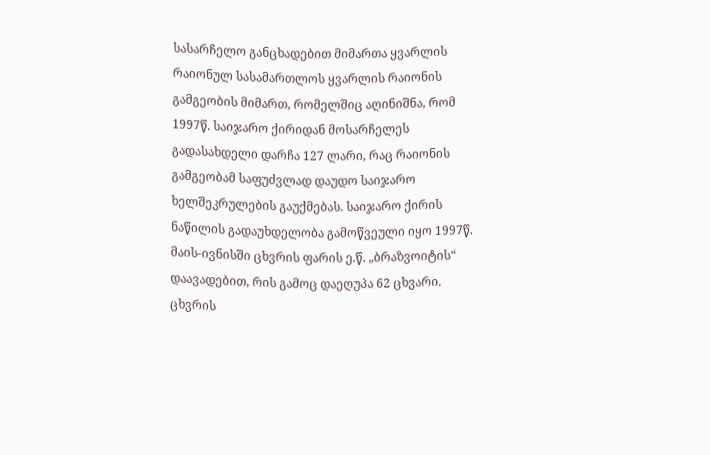სასარჩელო განცხადებით მიმართა ყვარლის რაიონულ სასამართლოს ყვარლის რაიონის გამგეობის მიმართ, რომელშიც აღინიშნა, რომ 1997წ. საიჯარო ქირიდან მოსარჩელეს გადასახდელი დარჩა 127 ლარი, რაც რაიონის გამგეობამ საფუძვლად დაუდო საიჯარო ხელშეკრულების გაუქმებას. საიჯარო ქირის ნაწილის გადაუხდელობა გამოწვეული იყო 1997წ. მაის-ივნისში ცხვრის ფარის ე.წ. „ბრაზვოიტის“ დაავადებით, რის გამოც დაეღუპა 62 ცხვარი. ცხვრის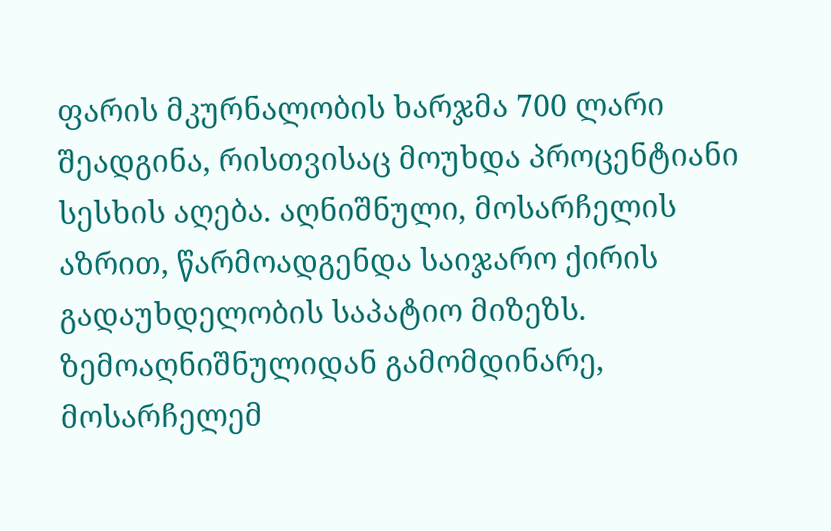ფარის მკურნალობის ხარჯმა 700 ლარი შეადგინა, რისთვისაც მოუხდა პროცენტიანი სესხის აღება. აღნიშნული, მოსარჩელის აზრით, წარმოადგენდა საიჯარო ქირის გადაუხდელობის საპატიო მიზეზს. ზემოაღნიშნულიდან გამომდინარე, მოსარჩელემ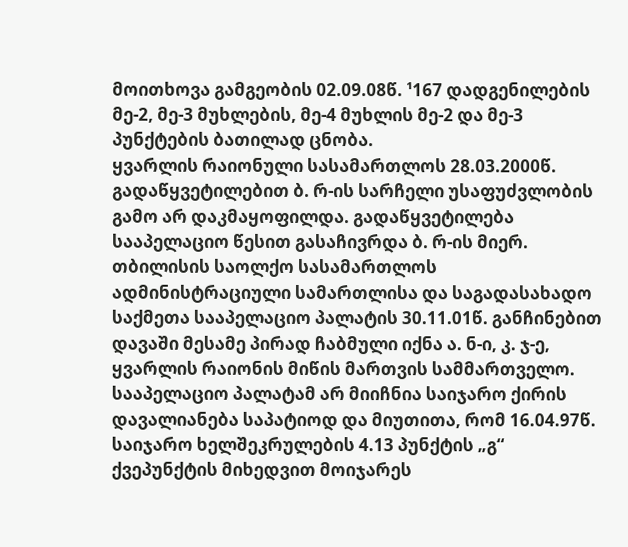მოითხოვა გამგეობის 02.09.08წ. ¹167 დადგენილების მე-2, მე-3 მუხლების, მე-4 მუხლის მე-2 და მე-3 პუნქტების ბათილად ცნობა.
ყვარლის რაიონული სასამართლოს 28.03.2000წ. გადაწყვეტილებით ბ. რ-ის სარჩელი უსაფუძვლობის გამო არ დაკმაყოფილდა. გადაწყვეტილება სააპელაციო წესით გასაჩივრდა ბ. რ-ის მიერ. თბილისის საოლქო სასამართლოს ადმინისტრაციული სამართლისა და საგადასახადო საქმეთა სააპელაციო პალატის 30.11.01წ. განჩინებით დავაში მესამე პირად ჩაბმული იქნა ა. ნ-ი, კ. ჯ-ე, ყვარლის რაიონის მიწის მართვის სამმართველო. სააპელაციო პალატამ არ მიიჩნია საიჯარო ქირის დავალიანება საპატიოდ და მიუთითა, რომ 16.04.97წ. საიჯარო ხელშეკრულების 4.13 პუნქტის „გ“ ქვეპუნქტის მიხედვით მოიჯარეს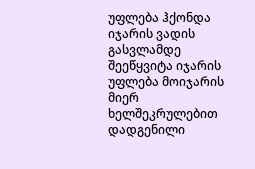უფლება ჰქონდა იჯარის ვადის გასვლამდე შეეწყვიტა იჯარის უფლება მოიჯარის მიერ ხელშეკრულებით დადგენილი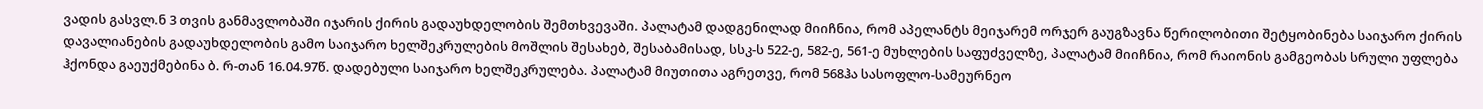ვადის გასვლ.ნ 3 თვის განმავლობაში იჯარის ქირის გადაუხდელობის შემთხვევაში. პალატამ დადგენილად მიიჩნია, რომ აპელანტს მეიჯარემ ორჯერ გაუგზავნა წერილობითი შეტყობინება საიჯარო ქირის დავალიანების გადაუხდელობის გამო საიჯარო ხელშეკრულების მოშლის შესახებ, შესაბამისად, სსკ-ს 522-ე, 582-ე, 561-ე მუხლების საფუძველზე, პალატამ მიიჩნია, რომ რაიონის გამგეობას სრული უფლება ჰქონდა გაეუქმებინა ბ. რ-თან 16.04.97წ. დადებული საიჯარო ხელშეკრულება. პალატამ მიუთითა აგრეთვე, რომ 568ჰა სასოფლო-სამეურნეო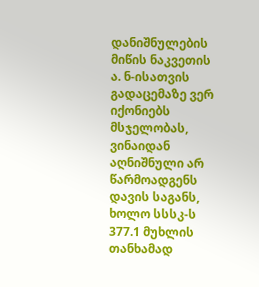დანიშნულების მიწის ნაკვეთის ა. ნ-ისათვის გადაცემაზე ვერ იქონიებს მსჯელობას, ვინაიდან აღნიშნული არ წარმოადგენს დავის საგანს, ხოლო სსსკ-ს 377.1 მუხლის თანხამად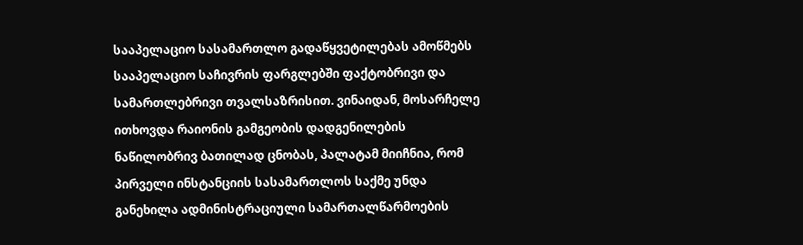სააპელაციო სასამართლო გადაწყვეტილებას ამოწმებს სააპელაციო საჩივრის ფარგლებში ფაქტობრივი და სამართლებრივი თვალსაზრისით. ვინაიდან, მოსარჩელე ითხოვდა რაიონის გამგეობის დადგენილების ნაწილობრივ ბათილად ცნობას, პალატამ მიიჩნია, რომ პირველი ინსტანციის სასამართლოს საქმე უნდა განეხილა ადმინისტრაციული სამართალწარმოების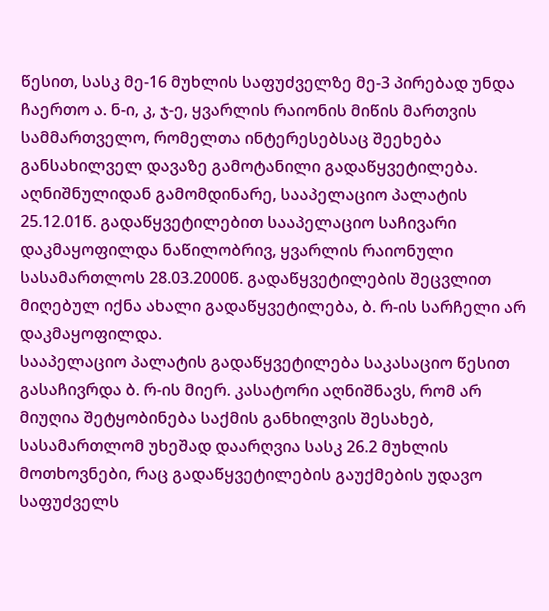წესით, სასკ მე-16 მუხლის საფუძველზე მე-3 პირებად უნდა ჩაერთო ა. ნ-ი, კ, ჯ-ე, ყვარლის რაიონის მიწის მართვის სამმართველო, რომელთა ინტერესებსაც შეეხება განსახილველ დავაზე გამოტანილი გადაწყვეტილება. აღნიშნულიდან გამომდინარე, სააპელაციო პალატის 25.12.01წ. გადაწყვეტილებით სააპელაციო საჩივარი დაკმაყოფილდა ნაწილობრივ, ყვარლის რაიონული სასამართლოს 28.03.2000წ. გადაწყვეტილების შეცვლით მიღებულ იქნა ახალი გადაწყვეტილება, ბ. რ-ის სარჩელი არ დაკმაყოფილდა.
სააპელაციო პალატის გადაწყვეტილება საკასაციო წესით გასაჩივრდა ბ. რ-ის მიერ. კასატორი აღნიშნავს, რომ არ მიუღია შეტყობინება საქმის განხილვის შესახებ, სასამართლომ უხეშად დაარღვია სასკ 26.2 მუხლის მოთხოვნები, რაც გადაწყვეტილების გაუქმების უდავო საფუძველს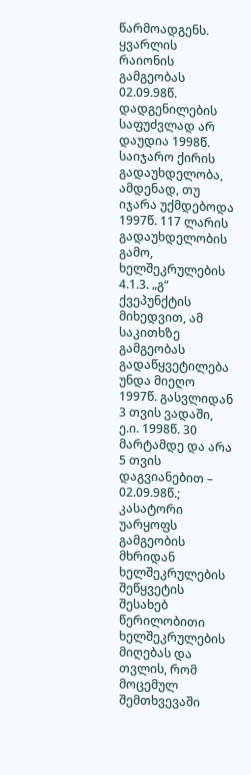წარმოადგენს. ყვარლის რაიონის გამგეობას 02.09.98წ. დადგენილების საფუძვლად არ დაუდია 1998წ. საიჯარო ქირის გადაუხდელობა, ამდენად, თუ იჯარა უქმდებოდა 1997წ. 117 ლარის გადაუხდელობის გამო, ხელშეკრულების 4.1.3. „გ“ ქვეპუნქტის მიხედვით, ამ საკითხზე გამგეობას გადაწყვეტილება უნდა მიეღო 1997წ. გასვლიდან 3 თვის ვადაში, ე.ი. 1998წ. 30 მარტამდე და არა 5 თვის დაგვიანებით – 02.09.98წ.; კასატორი უარყოფს გამგეობის მხრიდან ხელშეკრულების შეწყვეტის შესახებ წერილობითი ხელშეკრულების მიღებას და თვლის, რომ მოცემულ შემთხვევაში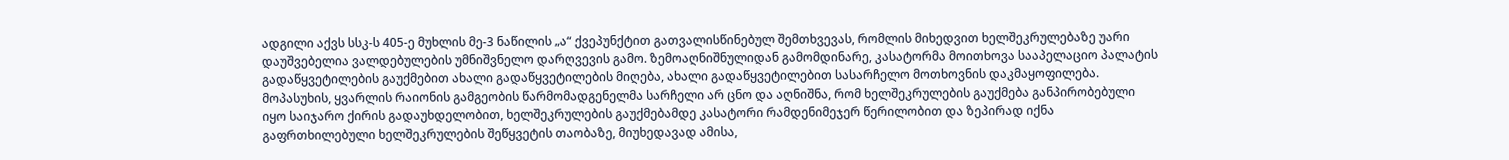ადგილი აქვს სსკ-ს 405-ე მუხლის მე-3 ნაწილის „ა“ ქვეპუნქტით გათვალისწინებულ შემთხვევას, რომლის მიხედვით ხელშეკრულებაზე უარი დაუშვებელია ვალდებულების უმნიშვნელო დარღვევის გამო. ზემოაღნიშნულიდან გამომდინარე, კასატორმა მოითხოვა სააპელაციო პალატის გადაწყვეტილების გაუქმებით ახალი გადაწყვეტილების მიღება, ახალი გადაწყვეტილებით სასარჩელო მოთხოვნის დაკმაყოფილება.
მოპასუხის, ყვარლის რაიონის გამგეობის წარმომადგენელმა სარჩელი არ ცნო და აღნიშნა, რომ ხელშეკრულების გაუქმება განპირობებული იყო საიჯარო ქირის გადაუხდელობით, ხელშეკრულების გაუქმებამდე კასატორი რამდენიმეჯერ წერილობით და ზეპირად იქნა გაფრთხილებული ხელშეკრულების შეწყვეტის თაობაზე, მიუხედავად ამისა,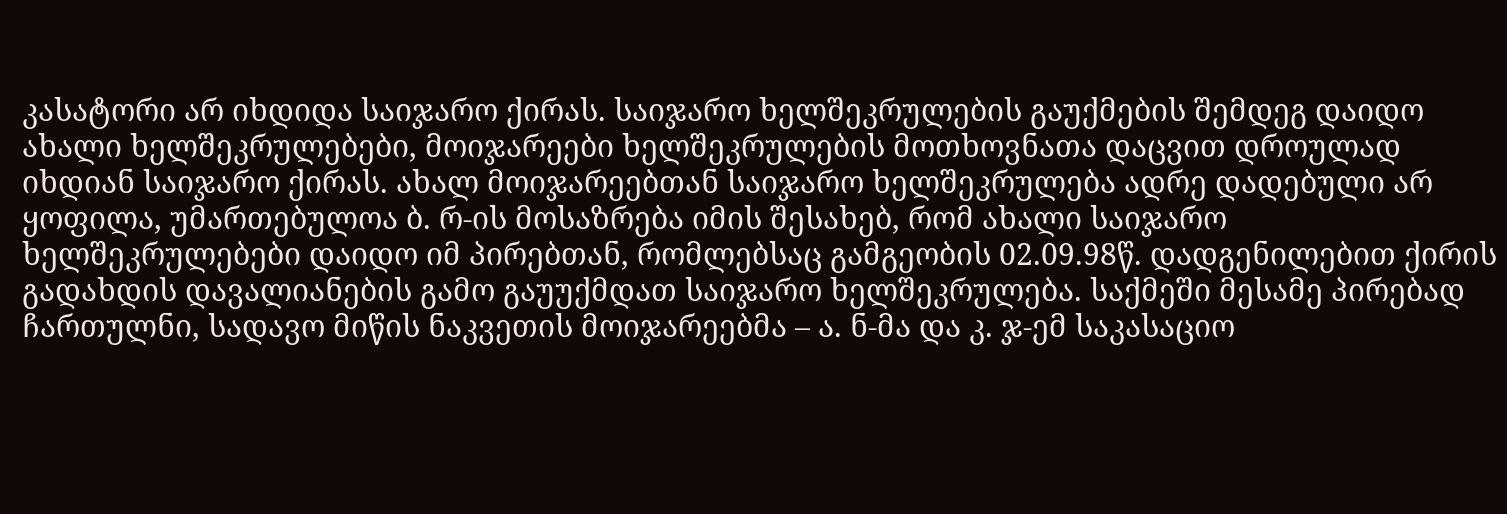კასატორი არ იხდიდა საიჯარო ქირას. საიჯარო ხელშეკრულების გაუქმების შემდეგ დაიდო ახალი ხელშეკრულებები, მოიჯარეები ხელშეკრულების მოთხოვნათა დაცვით დროულად იხდიან საიჯარო ქირას. ახალ მოიჯარეებთან საიჯარო ხელშეკრულება ადრე დადებული არ ყოფილა, უმართებულოა ბ. რ-ის მოსაზრება იმის შესახებ, რომ ახალი საიჯარო ხელშეკრულებები დაიდო იმ პირებთან, რომლებსაც გამგეობის 02.09.98წ. დადგენილებით ქირის გადახდის დავალიანების გამო გაუუქმდათ საიჯარო ხელშეკრულება. საქმეში მესამე პირებად ჩართულნი, სადავო მიწის ნაკვეთის მოიჯარეებმა – ა. ნ-მა და კ. ჯ-ემ საკასაციო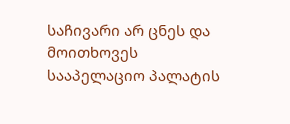საჩივარი არ ცნეს და მოითხოვეს სააპელაციო პალატის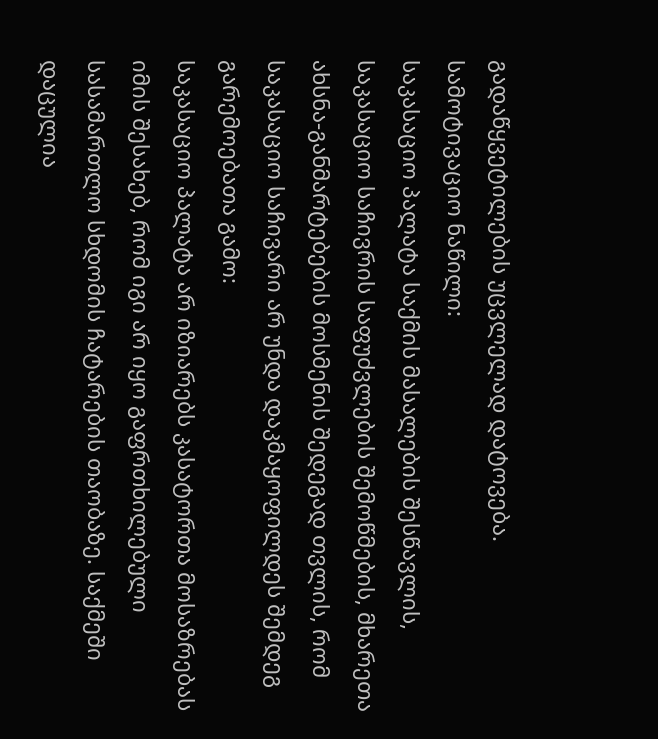გადაწყვეტილების უცვლელად დატოვება.
სამოტივაციო ნაწილი:
საკასაციო პალატა საქმის მასალების შესწავლის, საკასაციო საჩივრის საფუძვლების შემოწმების, მხარეთა ახსნა-განმარტებების მოსმენის შედეგად თვლის, რომ საკასაციო საჩივარი არ უნდა დაკმაყოფილდეს შემდეგ გარემოებათა გამო:
საკასაციო პალატა არ იზიარებს კასატორთა მოსაზრებას იმის შესახებ, რომ იგი არ იყო გაფრთხილებული სასამართლო სხდომის ჩატარების თაობაზე. საქმეში დაცულია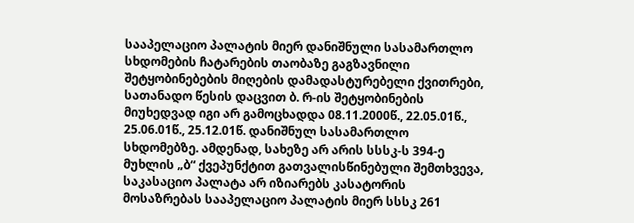სააპელაციო პალატის მიერ დანიშნული სასამართლო სხდომების ჩატარების თაობაზე გაგზავნილი შეტყობინებების მიღების დამადასტურებელი ქვითრები, სათანადო წესის დაცვით ბ. რ-ის შეტყობინების მიუხედვად იგი არ გამოცხადდა 08.11.2000წ., 22.05.01წ., 25.06.01წ., 25.12.01წ. დანიშნულ სასამართლო სხდომებზე. ამდენად, სახეზე არ არის სსსკ-ს 394-ე მუხლის „ბ“ ქვეპუნქტით გათვალისწინებული შემთხვევა, საკასაციო პალატა არ იზიარებს კასატორის მოსაზრებას სააპელაციო პალატის მიერ სსსკ 261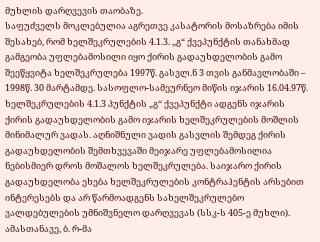მუხლის დარღვევის თაობაზე.
საფუძველს მოკლებულია აგრეთვე კასატორის მოსაზრება იმის შესახებ, რომ ხელშეკრულების 4.1.3. „გ“ ქვეპუნქტის თანახმად გამგეობა უფლებამოსილი იყო ქირის გადაუხდელობის გამო შეეწყვიტა ხელშეკრულება 1997წ. გასვლ.ნ 3 თვის განმავლობაში – 1998წ. 30 მარტამდე. სასოფლო-სამეურნეო მიწის იჯარის 16.04.97წ. ხელშეკრულების 4.1.3 პუნქტის „გ“ ქვეპუნქტი ადგენს იჯარის ქირის გადაუხდელობის გამო იჯარის ხელშეკრულების მოშლის მინიმალურ ვადას. აღნიშნული ვადის გასვლის შემდეგ ქირის გადაუხდელობის შემთხვევაში მეიჯარე უფლებამოსილია ნებისმიერ დროს მოშალოს ხელშეკრულება. საიჯარო ქირის გადაუხდელობა ეხება ხელშეკრულების კონტრაჰენტის არსებით ინტერესებს და არ წარმოადგენს სახელშეკრულებო ვალდებულების უმნიშვნელო დარღვევას (სსკ-ს 405-ე მუხლი). ამასთანავე, ბ. რ-მა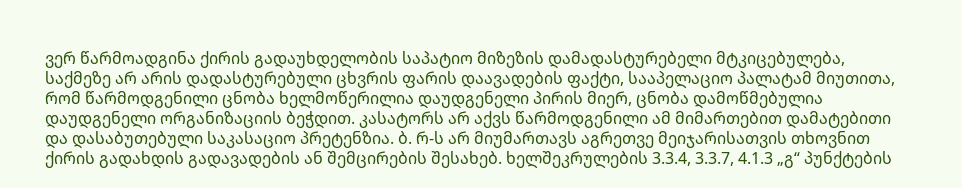ვერ წარმოადგინა ქირის გადაუხდელობის საპატიო მიზეზის დამადასტურებელი მტკიცებულება, საქმეზე არ არის დადასტურებული ცხვრის ფარის დაავადების ფაქტი, სააპელაციო პალატამ მიუთითა, რომ წარმოდგენილი ცნობა ხელმოწერილია დაუდგენელი პირის მიერ, ცნობა დამოწმებულია დაუდგენელი ორგანიზაციის ბეჭდით. კასატორს არ აქვს წარმოდგენილი ამ მიმართებით დამატებითი და დასაბუთებული საკასაციო პრეტენზია. ბ. რ-ს არ მიუმართავს აგრეთვე მეიჯარისათვის თხოვნით ქირის გადახდის გადავადების ან შემცირების შესახებ. ხელშეკრულების 3.3.4, 3.3.7, 4.1.3 „გ“ პუნქტების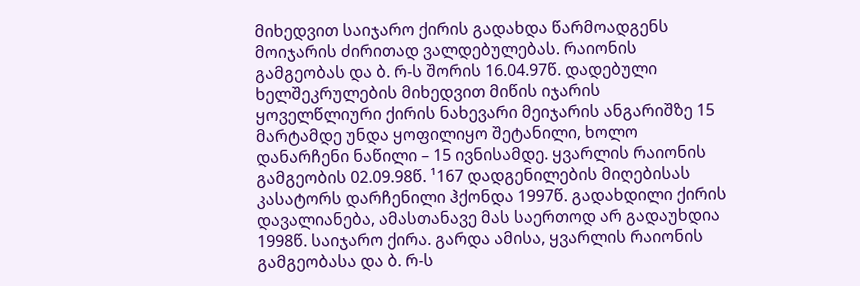მიხედვით საიჯარო ქირის გადახდა წარმოადგენს მოიჯარის ძირითად ვალდებულებას. რაიონის გამგეობას და ბ. რ-ს შორის 16.04.97წ. დადებული ხელშეკრულების მიხედვით მიწის იჯარის ყოველწლიური ქირის ნახევარი მეიჯარის ანგარიშზე 15 მარტამდე უნდა ყოფილიყო შეტანილი, ხოლო დანარჩენი ნაწილი – 15 ივნისამდე. ყვარლის რაიონის გამგეობის 02.09.98წ. ¹167 დადგენილების მიღებისას კასატორს დარჩენილი ჰქონდა 1997წ. გადახდილი ქირის დავალიანება, ამასთანავე მას საერთოდ არ გადაუხდია 1998წ. საიჯარო ქირა. გარდა ამისა, ყვარლის რაიონის გამგეობასა და ბ. რ-ს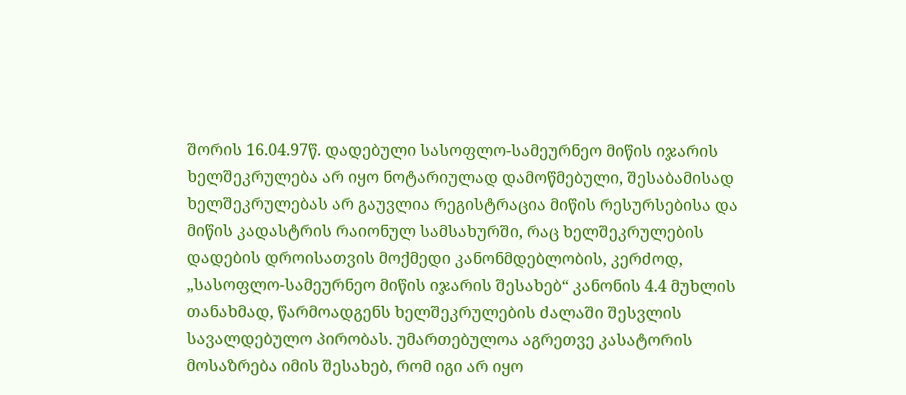შორის 16.04.97წ. დადებული სასოფლო-სამეურნეო მიწის იჯარის ხელშეკრულება არ იყო ნოტარიულად დამოწმებული, შესაბამისად ხელშეკრულებას არ გაუვლია რეგისტრაცია მიწის რესურსებისა და მიწის კადასტრის რაიონულ სამსახურში, რაც ხელშეკრულების დადების დროისათვის მოქმედი კანონმდებლობის, კერძოდ, „სასოფლო-სამეურნეო მიწის იჯარის შესახებ“ კანონის 4.4 მუხლის თანახმად, წარმოადგენს ხელშეკრულების ძალაში შესვლის სავალდებულო პირობას. უმართებულოა აგრეთვე კასატორის მოსაზრება იმის შესახებ, რომ იგი არ იყო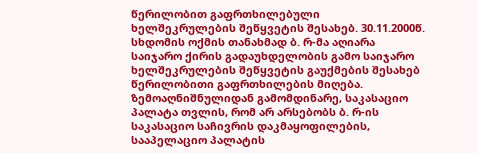წერილობით გაფრთხილებული ხელშეკრულების შეწყვეტის შესახებ. 30.11.2000წ. სხდომის ოქმის თანახმად ბ. რ-მა აღიარა საიჯარო ქირის გადაუხდელობის გამო საიჯარო ხელშეკრულების შეწყვეტის გაუქმების შესახებ წერილობითი გაფრთხილების მიღება.
ზემოაღნიშნულიდან გამომდინარე, საკასაციო პალატა თვლის, რომ არ არსებობს ბ. რ-ის საკასაციო საჩივრის დაკმაყოფილების, სააპელაციო პალატის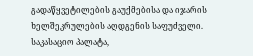გადაწყვეტილების გაუქმებისა და იჯარის ხელშეკრულების აღდგენის საფუძველი. საკასაციო პალატა,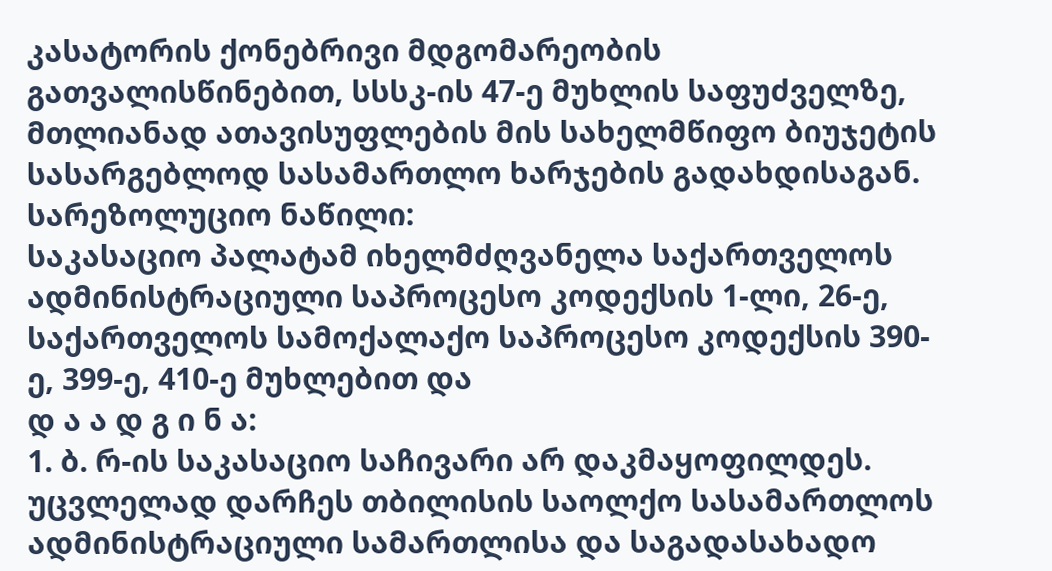კასატორის ქონებრივი მდგომარეობის გათვალისწინებით, სსსკ-ის 47-ე მუხლის საფუძველზე, მთლიანად ათავისუფლების მის სახელმწიფო ბიუჯეტის სასარგებლოდ სასამართლო ხარჯების გადახდისაგან.
სარეზოლუციო ნაწილი:
საკასაციო პალატამ იხელმძღვანელა საქართველოს ადმინისტრაციული საპროცესო კოდექსის 1-ლი, 26-ე, საქართველოს სამოქალაქო საპროცესო კოდექსის 390-ე, 399-ე, 410-ე მუხლებით და
დ ა ა დ გ ი ნ ა:
1. ბ. რ-ის საკასაციო საჩივარი არ დაკმაყოფილდეს.
უცვლელად დარჩეს თბილისის საოლქო სასამართლოს ადმინისტრაციული სამართლისა და საგადასახადო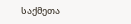საქმეთა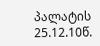პალატის 25.12.10წ.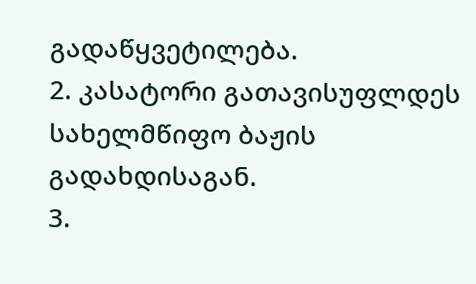გადაწყვეტილება.
2. კასატორი გათავისუფლდეს სახელმწიფო ბაჟის გადახდისაგან.
3.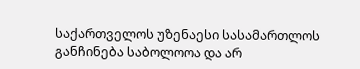საქართველოს უზენაესი სასამართლოს განჩინება საბოლოოა და არ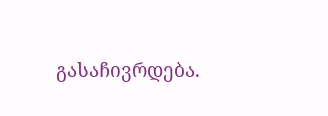გასაჩივრდება.